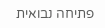פתיחה נבואית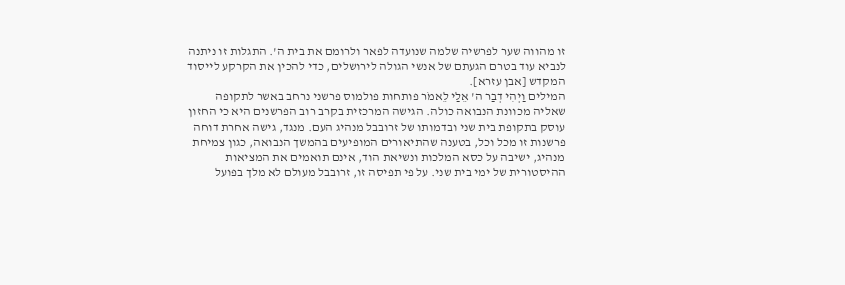זו מהווה שער לפרשיה שלמה שנועדה לפאר ולרומם את בית ה'. התגלות זו ניתנה לנביא עוד בטרם הגעתם של אנשי הגולה לירושלים, כדי להכין את הקרקע לייסוד המקדש [אבן עזרא].
המילים וַיְהִי דְבַר ה' אֵלַי לֵאמֹר פותחות פולמוס פרשני נרחב באשר לתקופה שאליה מכוונת הנבואה כולה. הגישה המרכזית בקרב רוב הפרשנים היא כי החזון עוסק בתקופת בית שני ובדמותו של זרובבל מנהיג העם. מנגד, גישה אחרת דוחה פרשנות זו מכל וכל, בטענה שהתיאורים המופיעים בהמשך הנבואה, כגון צמיחת מנהיג, ישיבה על כסא המלכות ונשיאת הוד, אינם תואמים את המציאות ההיסטורית של ימי בית שני. על פי תפיסה זו, זרובבל מעולם לא מלך בפועל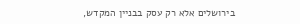בירושלים אלא רק עסק בבניין המקדש,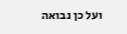ועל כן נבואה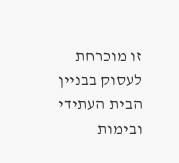זו מוכרחת לעסוק בבניין הבית העתידי ובימות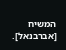המשיח [אברבנאל].